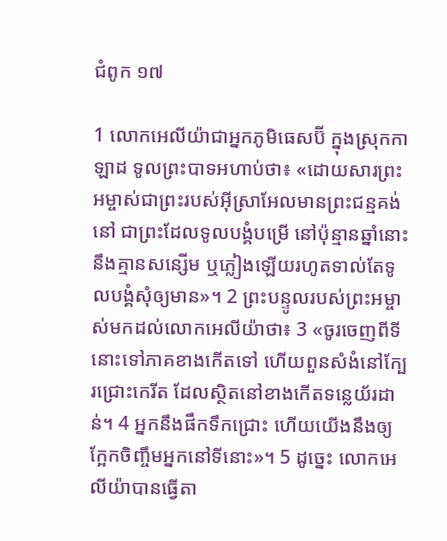ជំពូក ១៧

1 លោកអេលីយ៉ាជាអ្នកភូមិធេស‌ប៊ី ក្នុងស្រុកកាឡាដ ទូលព្រះ‌បាទអហាប់ថា៖ «ដោយសារព្រះអម្ចាស់ជាព្រះរបស់អ៊ីសា្រអែលមានព្រះជន្មគង់នៅ ជាព្រះដែលទូលបង្គំបម្រើ នៅប៉ុន្មានឆ្នាំនោះនឹងគ្មានសន្សើម ឬភ្លៀងឡើយរហូតទាល់តែទូលបង្គំសុំឲ្យមាន»។ 2 ព្រះបន្ទូលរបស់ព្រះអម្ចាស់មកដល់លោកអេលីយ៉ាថា៖ 3 «ចូរចេញពីទីនោះទៅភាគខាងកើតទៅ ហើយពួនសំងំនៅក្បែរជ្រោះកេរីត ដែលស្ថិតនៅខាងកើតទន្លេយ័រដាន់។ 4 អ្នកនឹងផឹកទឹកជ្រោះ ហើយយើងនឹងឲ្យក្អែកចិញ្ចឹមអ្នកនៅទីនោះ»។ 5 ដូច្នេះ លោកអេលីយ៉ាបានធ្វើតា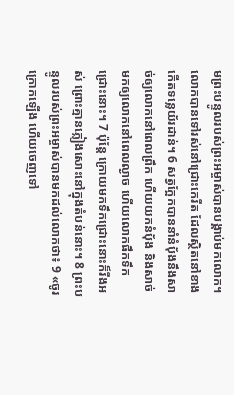មព្រះបន្ទូលរបស់ព្រះអម្ចាស់បានបង្គាប់មកលោក។ លោកបានទៅរស់នៅជ្រោះកេរីត ដែលស្ថិតនៅខាងកើតទន្លេយ័រដាន់។ 6 សត្វក្អែកបាននាំនំប័ុងនឹងសាច់ឲ្យលោកនៅពេលព្រឹក ហើយយកនំប័ុង និងសាច់មកឲ្យលោកនៅពេលល្ងាច ហើយលោកផឹកទឹកជ្រោះនោះ។ 7 ប៉ុន្តែ ក្រោយមកទឹកជ្រោះនោះក៏រីងអស់ ព្រោះគ្មានភ្លៀងសោះនៅក្នុងតំបន់នោះ។ 8 ព្រះបន្ទូលរបស់ព្រះអម្ចាស់បានមកដល់លោកថា៖ 9 «ចូរក្រោកឡើង ហើយចេញទៅ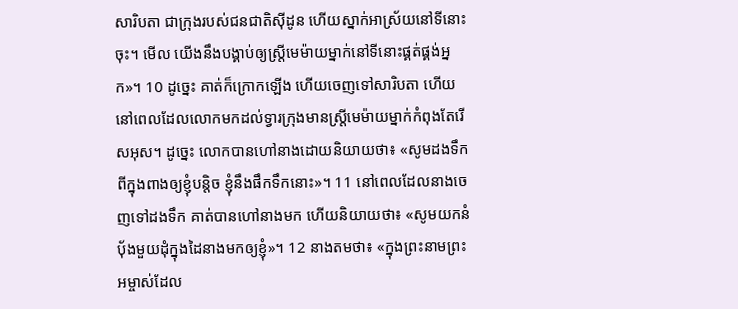សា‌រិប‌តា ជាក្រុងរបស់ជន‌ជាតិស៊ីដូន ហើយស្នាក់អាស្រ័យនៅទីនោះចុះ។ មើល យើងនឹងបង្គាប់ឲ្យស្ត្រីមេម៉ាយម្នាក់នៅទីនោះផ្គត់‌ផ្គង់អ្នក»។ 10 ដូច្នេះ គាត់ក៏ក្រោកឡើង ហើយចេញទៅសារិបតា ហើយនៅពេលដែលលោកមកដល់ទ្វារក្រុងមានស្រ្តីមេម៉ាយម្នាក់កំពុងតែរើសអុស។ ដូច្នេះ លោកបានហៅនាងដោយនិយាយថា៖ «សូមដងទឹកពីក្នុងពាងឲ្យខ្ញុំបន្តិច ខ្ញុំនឹងផឹកទឹកនោះ»។ 11 នៅពេលដែលនាងចេញទៅដងទឹក គាត់បានហៅនាងមក ហើយនិយាយថា៖ «សូមយកនំប័ុងមួយដុំក្នុងដៃនាងមកឲ្យខ្ញុំ»។ 12 នាងតមថា៖ «ក្នុងព្រះនាមព្រះអម្ចាស់ដែល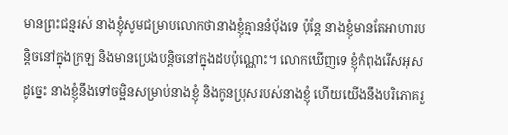មានព្រះជន្មរស់ នាងខ្ញុំសូមជម្រាបលោកថានាងខ្ញុំគ្មាននំប័ុងទេ ប៉ុន្តែ នាងខ្ញុំមានតែអាហារបន្តិចនៅក្នុងក្រឡ និងមានប្រេងបន្តិចនៅក្នុងដបប៉ុណ្ណោះ។ លោកឃើញទេ ខ្ញុំកំពុងរើសអុស ដូច្នេះ នាងខ្ញុំនឹងទៅចម្អិនសម្រាប់នាងខ្ញុំ និងកូនប្រុសរបស់នាងខ្ញុំ ហើយយើងនឹងបរិភោគរួ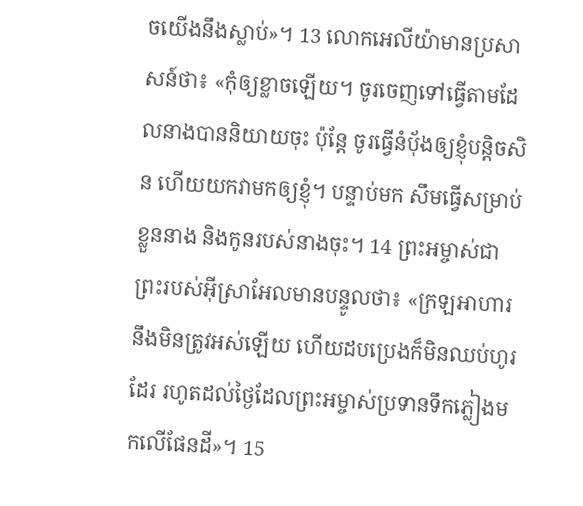ចយើងនឹងស្លាប់»។ 13 លោកអេលីយ៉ាមានប្រសាសន៍ថា៖ «កុំឲ្យខ្លាចឡើយ។ ចូរចេញទៅធ្វើតាមដែលនាងបាននិយាយចុះ ប៉ុន្តែ ចូរធ្វើនំប័ុងឲ្យខ្ញុំបន្តិចសិន ហើយយកវាមកឲ្យខ្ញុំ។ បន្ទាប់មក សឹមធ្វើសម្រាប់ខ្លួននាង និងកូនរបស់នាងចុះ។ 14 ព្រះអម្ចាស់ជាព្រះរបស់អ៊ីស្រាអែលមានបន្ទូលថា៖ «ក្រឡអាហារនឹងមិនត្រូវអស់ឡើយ ហើយដបប្រេងក៏មិនឈប់ហូរដែរ រហូតដល់ថ្ងៃដែលព្រះអម្ចាស់ប្រទានទឹកភ្លៀងមកលើផែនដី»។ 15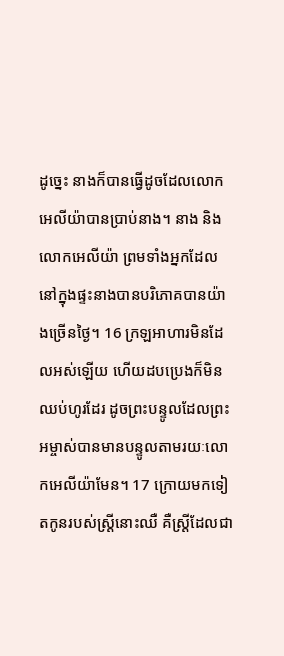ដូច្នេះ នាងក៏បានធ្វើដូចដែលលោកអេលីយ៉ាបានប្រាប់នាង។ នាង និងលោកអេលីយ៉ា ព្រមទាំងអ្នកដែលនៅក្នុងផ្ទះនាងបានបរិភោគបានយ៉ាងច្រើនថ្ងៃ។ 16 ក្រឡអាហារមិនដែលអស់ឡើយ ហើយដបប្រេងក៏មិនឈប់ហូរដែរ ដូចព្រះបន្ទូលដែលព្រះអម្ចាស់បានមានបន្ទូលតាមរយៈលោកអេលីយ៉ាមែន។ 17 ក្រោយមកទៀតកូនរបស់ស្រ្តីនោះឈឺ គឺស្រ្តីដែលជា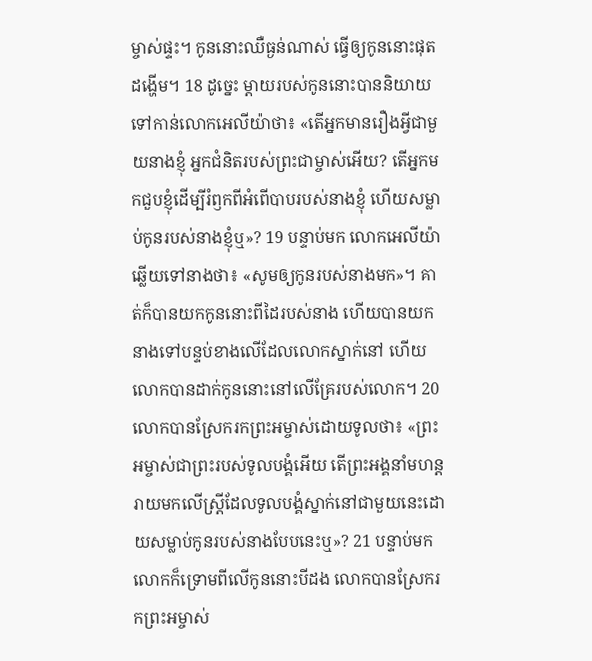ម្ចាស់ផ្ទះ។ កូននោះឈឺធ្ងន់ណាស់ ធ្វើឲ្យកូននោះផុតដង្ហើម។ 18 ដូច្នេះ ម្តាយរបស់កូននោះបាននិយាយទៅកាន់លោកអេលីយ៉ាថា៖ «តើអ្នកមានរឿងអ្វីជាមួយនាងខ្ញុំ អ្នកជំនិតរបស់ព្រះជាម្ចាស់អើយ? តើអ្នកមកជួបខ្ញុំដើម្បីរំឭកពីអំពើបាបរបស់នាងខ្ញុំ ហើយសម្លាប់កូនរបស់នាងខ្ញុំឬ»? 19 បន្ទាប់មក លោកអេលីយ៉ាឆ្លើយទៅនាងថា៖ «សូមឲ្យកូនរបស់នាងមក»។ គាត់ក៏បានយកកូននោះពីដៃរបស់នាង ហើយបានយកនាងទៅបន្ទប់ខាងលើដែលលោកស្នាក់នៅ ហើយលោកបានដាក់កូននោះនៅលើគ្រែរបស់លោក។ 20 លោកបានស្រែករកព្រះអម្ចាស់ដោយទូលថា៖ «ព្រះអម្ចាស់ជាព្រះរបស់ទូលបង្គំអើយ តើព្រះអង្គនាំមហន្តរាយមកលើស្រ្តីដែលទូលបង្គំស្នាក់នៅជាមួយនេះដោយសម្លាប់កូនរបស់នាងបែបនេះឬ»? 21 បន្ទាប់មកលោកក៏ទ្រោមពីលើកូននោះបីដង លោកបានស្រែករកព្រះអម្ចាស់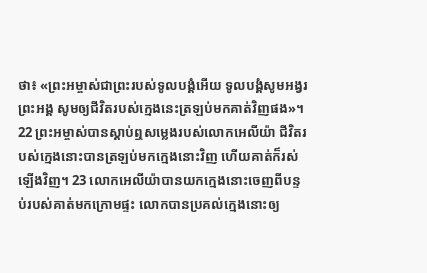ថា៖ «ព្រះអម្ចាស់ជាព្រះរបស់ទូលបង្គំអើយ ទូលបង្គំសូមអង្វរព្រះអង្គ សូមឲ្យជីវិតរបស់ក្មេងនេះត្រឡប់មកគាត់វិញផង»។ 22 ព្រះអម្ចាស់បានស្តាប់ឮសម្លេងរបស់លោកអេលីយ៉ា ជីវិតរបស់ក្មេងនោះបានត្រឡប់មកក្មេងនោះវិញ ហើយគាត់ក៏រស់ឡើងវិញ។ 23 លោកអេលីយ៉ាបានយកក្មេងនោះចេញពីបន្ទប់របស់គាត់មកក្រោមផ្ទះ លោកបានប្រគល់ក្មេងនោះឲ្យ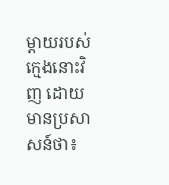ម្តាយរបស់ក្មេងនោះវិញ ដោយមានប្រសាសន៍ថា៖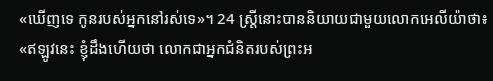«ឃើញទេ កូនរបស់អ្នកនៅរស់ទេ»។ 24 ស្ត្រីនោះបាននិយាយជាមួយលោកអេលីយ៉ាថា៖ «ឥឡូវនេះ ខ្ញុំដឹងហើយថា លោកជាអ្នកជំនិតរបស់ព្រះអ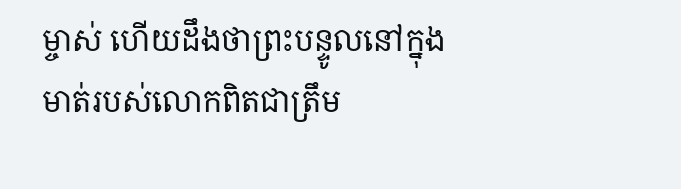ម្ចាស់ ហើយដឹងថាព្រះបន្ទូលនៅក្នុងមាត់របស់លោកពិតជាត្រឹម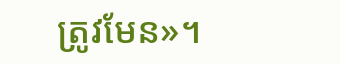ត្រូវមែន»។